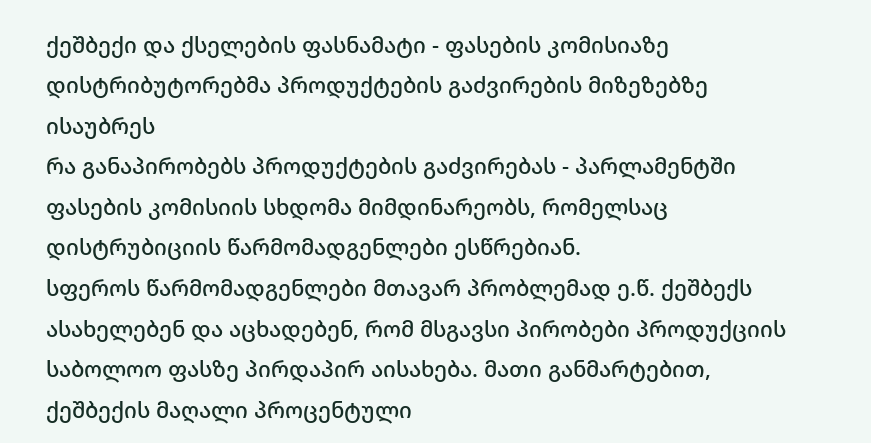ქეშბექი და ქსელების ფასნამატი - ფასების კომისიაზე დისტრიბუტორებმა პროდუქტების გაძვირების მიზეზებზე ისაუბრეს
რა განაპირობებს პროდუქტების გაძვირებას - პარლამენტში ფასების კომისიის სხდომა მიმდინარეობს, რომელსაც დისტრუბიციის წარმომადგენლები ესწრებიან.
სფეროს წარმომადგენლები მთავარ პრობლემად ე.წ. ქეშბექს ასახელებენ და აცხადებენ, რომ მსგავსი პირობები პროდუქციის საბოლოო ფასზე პირდაპირ აისახება. მათი განმარტებით, ქეშბექის მაღალი პროცენტული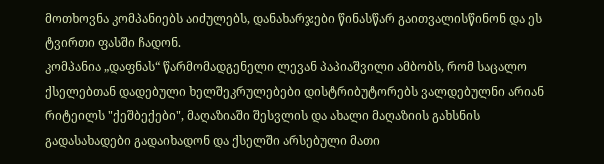მოთხოვნა კომპანიებს აიძულებს, დანახარჯები წინასწარ გაითვალისწინონ და ეს ტვირთი ფასში ჩადონ.
კომპანია „დაფნას“ წარმომადგენელი ლევან პაპიაშვილი ამბობს, რომ საცალო ქსელებთან დადებული ხელშეკრულებები დისტრიბუტორებს ვალდებულნი არიან რიტეილს "ქეშბექები", მაღაზიაში შესვლის და ახალი მაღაზიის გახსნის გადასახადები გადაიხადონ და ქსელში არსებული მათი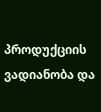პროდუქციის ვადიანობა და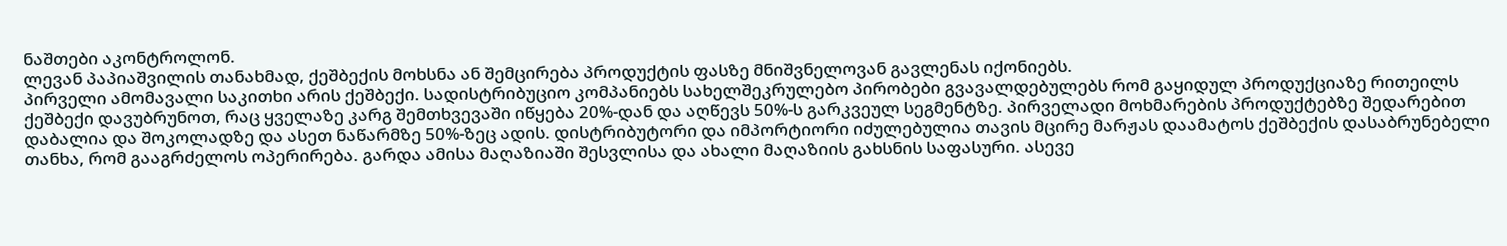ნაშთები აკონტროლონ.
ლევან პაპიაშვილის თანახმად, ქეშბექის მოხსნა ან შემცირება პროდუქტის ფასზე მნიშვნელოვან გავლენას იქონიებს.
პირველი ამომავალი საკითხი არის ქეშბექი. სადისტრიბუციო კომპანიებს სახელშეკრულებო პირობები გვავალდებულებს რომ გაყიდულ პროდუქციაზე რითეილს ქეშბექი დავუბრუნოთ, რაც ყველაზე კარგ შემთხვევაში იწყება 20%-დან და აღწევს 50%-ს გარკვეულ სეგმენტზე. პირველადი მოხმარების პროდუქტებზე შედარებით დაბალია და შოკოლადზე და ასეთ ნაწარმზე 50%-ზეც ადის. დისტრიბუტორი და იმპორტიორი იძულებულია თავის მცირე მარჟას დაამატოს ქეშბექის დასაბრუნებელი თანხა, რომ გააგრძელოს ოპერირება. გარდა ამისა მაღაზიაში შესვლისა და ახალი მაღაზიის გახსნის საფასური. ასევე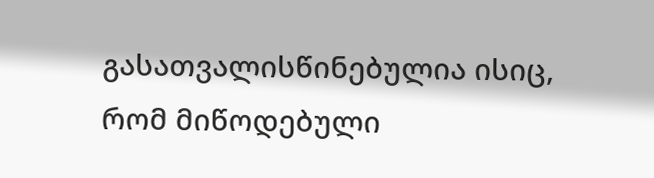გასათვალისწინებულია ისიც, რომ მიწოდებული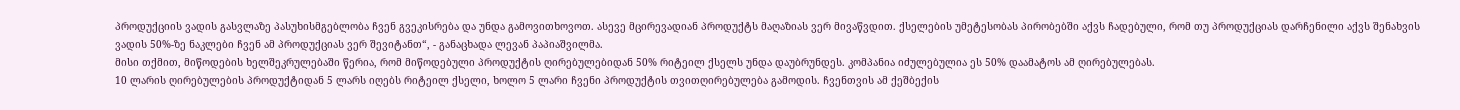პროდუქციის ვადის გასვლაზე პასუხისმგებლობა ჩვენ გვეკისრება და უნდა გამოვითხოვოთ. ასევე მცირევადიან პროდუქტს მაღაზიას ვერ მივაწვდით. ქსელების უმეტესობას პირობებში აქვს ჩადებული, რომ თუ პროდუქციას დარჩენილი აქვს შენახვის ვადის 50%-ზე ნაკლები ჩვენ ამ პროდუქციას ვერ შევიტანთ“, - განაცხადა ლევან პაპიაშვილმა.
მისი თქმით, მიწოდების ხელშეკრულებაში წერია, რომ მიწოდებული პროდუქტის ღირებულებიდან 50% რიტეილ ქსელს უნდა დაუბრუნდეს. კომპანია იძულებულია ეს 50% დაამატოს ამ ღირებულებას.
10 ლარის ღირებულების პროდუქტიდან 5 ლარს იღებს რიტეილ ქსელი, ხოლო 5 ლარი ჩვენი პროდუქტის თვითღირებულება გამოდის. ჩვენთვის ამ ქეშბექის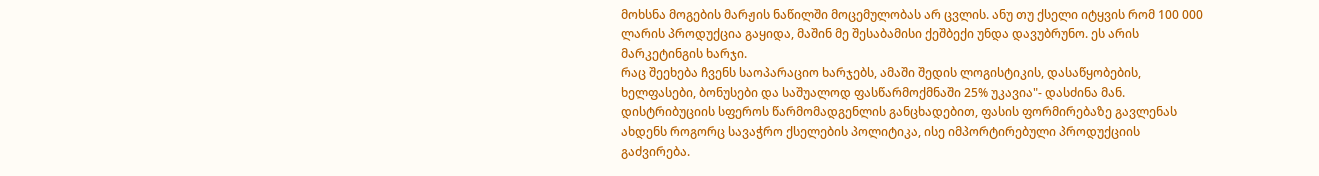მოხსნა მოგების მარჟის ნაწილში მოცემულობას არ ცვლის. ანუ თუ ქსელი იტყვის რომ 100 000 ლარის პროდუქცია გაყიდა, მაშინ მე შესაბამისი ქეშბექი უნდა დავუბრუნო. ეს არის მარკეტინგის ხარჯი.
რაც შეეხება ჩვენს საოპარაციო ხარჯებს, ამაში შედის ლოგისტიკის, დასაწყობების, ხელფასები, ბონუსები და საშუალოდ ფასწარმოქმნაში 25% უკავია"- დასძინა მან.
დისტრიბუციის სფეროს წარმომადგენლის განცხადებით, ფასის ფორმირებაზე გავლენას ახდენს როგორც სავაჭრო ქსელების პოლიტიკა, ისე იმპორტირებული პროდუქციის გაძვირება.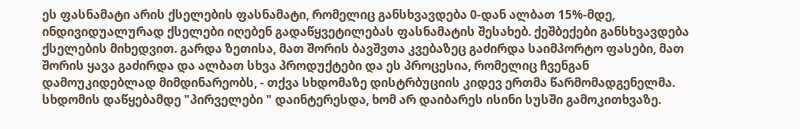ეს ფასნამატი არის ქსელების ფასნამატი, რომელიც განსხვავდება 0-დან ალბათ 15%-მდე, ინდივიდუალურად ქსელები იღებენ გადაწყვეტილებას ფასნამატის შესახებ. ქეშბექები განსხვავდება ქსელების მიხედვით. გარდა ზეთისა, მათ შორის ბავშვთა კვებაზეც გაძირდა საიმპორტო ფასები, მათ შორის ყავა გაძირდა და ალბათ სხვა პროდუქტები და ეს პროცესია, რომელიც ჩვენგან დამოუკიდებლად მიმდინარეობს, - თქვა სხდომაზე დისტრბუციის კიდევ ერთმა წარმომადგენელმა.
სხდომის დაწყებამდე "პირველები " დაინტერესდა, ხომ არ დაიბარეს ისინი სუსში გამოკითხვაზე.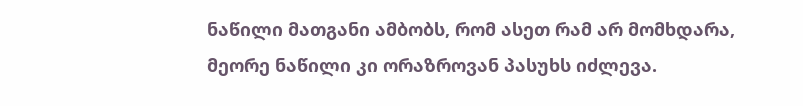ნაწილი მათგანი ამბობს, რომ ასეთ რამ არ მომხდარა, მეორე ნაწილი კი ორაზროვან პასუხს იძლევა.